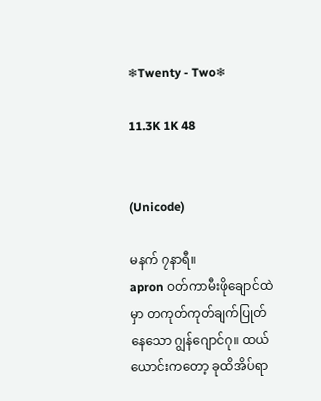❄Twenty - Two❄

11.3K 1K 48


(Unicode)

မနက် ၇နာရီ။
apron ဝတ်ကာမီးဖိုချောင်ထဲမှာ တကုတ်ကုတ်ချက်ပြုတ်နေသော ဂျွန်ဂျောင်ဂု။ ထယ်ယောင်းကတော့ ခုထိအိပ်ရာ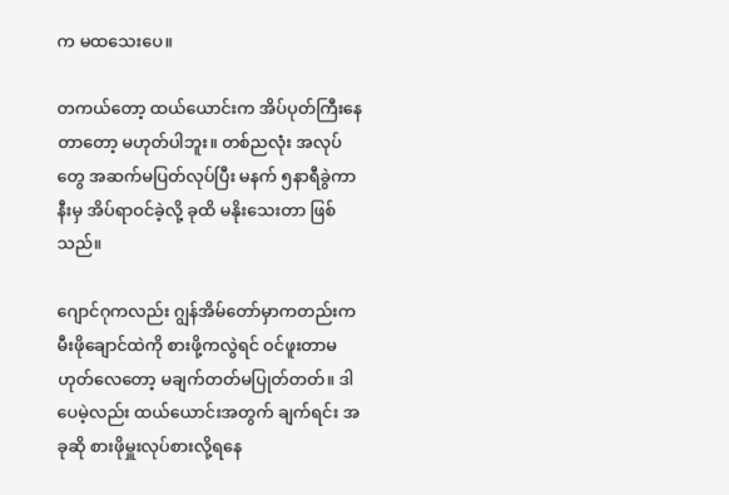က မထသေးပေ။

တကယ်တော့ ထယ်ယောင်းက အိပ်ပုတ်ကြီးနေတာတော့ မဟုတ်ပါဘူး။ တစ်ညလုံး အလုပ်တွေ အဆက်မပြတ်လုပ်ပြီး မနက် ၅နာရီခွဲကာနီးမှ အိပ်ရာဝင်ခဲ့လို့ ခုထိ မနိုးသေးတာ ဖြစ်သည်။

ဂျောင်ဂုကလည်း ဂျွန်အိမ်‌တော်မှာကတည်းက မီးဖိုချောင်ထဲကို စားဖို့ကလွဲရင် ဝင်ဖူးတာမဟုတ်လေတော့ မချက်တတ်မပြုတ်တတ်။ ဒါပေမဲ့လည်း ထယ်ယောင်းအတွက် ချက်ရင်း အခုဆို စားဖိုမှူးလုပ်စားလို့ရနေ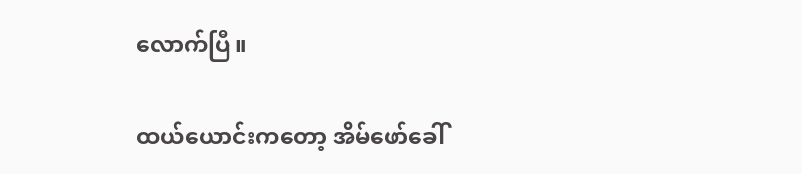လောက်ပြီ။

ထယ်ယောင်းကတော့ အိမ်ဖော်ခေါ်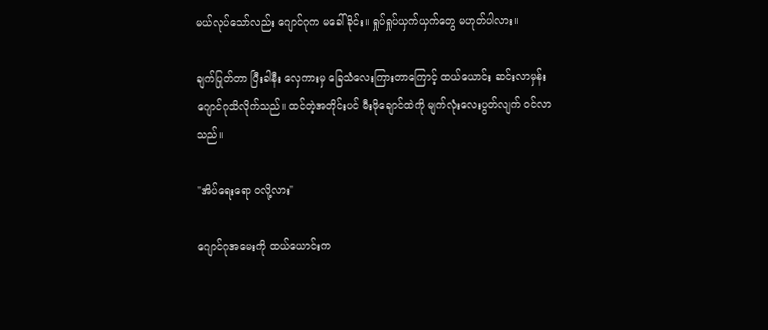မယ်လုပ်သော်လည်း ဂျောင်ဂုက မခေါ်ခိုင်း။ ရှုပ်ရှုပ်ယှက်ယှက်တွေ မဟုတ်ပါလား။

ချက်ပြုတ်တာ ပြီးခါနီး လှေကားမှ ခြေသံလေးကြားတာကြောင့် ထယ်ယောင်း ဆင်းလာမှန်း ဂျောင်ဂုသိလိုက်သည်။ ထင်တဲ့အတိုင်းပင် မီးဖိုချောင်ထဲကို မျက်လုံးလေးပွတ်လျက် ဝင်လာသည်။

"အိပ်ရေးရော ဝလို့လား"

ဂျောင်ဂုအမေးကို ထယ်ယောင်းက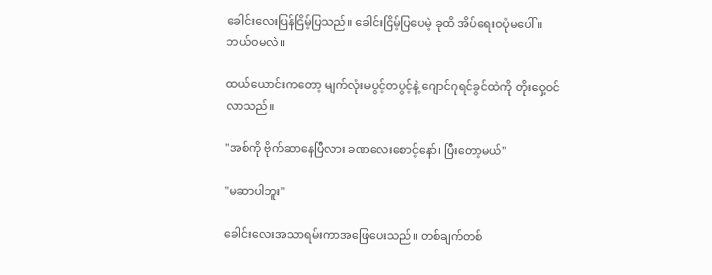ခေါင်းလေးပြန်ငြိမ့်ပြသည်။ ခေါင်းငြိမ့်ပြပေမဲ့ ခုထိ အိပ်ရေးဝပုံမပေါ်။ ဘယ်ဝမလဲ။

ထယ်ယောင်းကတော့ မျက်လုံးမပွင့်တပွင့်နဲ့ ဂျောင်ဂု‌ရင်ခွင်ထဲကို တိုးဝှေ့ဝင်လာသည်။

"အစ်ကို ဗိုက်ဆာ‌နေပြီလား ခဏလေးစောင့်နော်၊ ပြီးတော့မယ်"

"မဆာပါဘူး"

ခေါင်းလေးအသာရမ်းကာအဖြေပေးသည်။ တစ်ချက်တစ်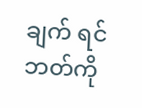ချက် ရင်ဘတ်ကို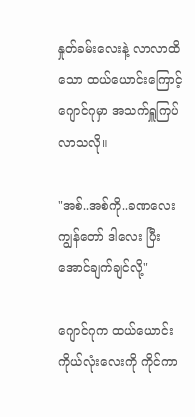နှုတ်ခမ်းလေးနဲ့ လာလာထိသော ထယ်ယောင်းကြောင့် ဂျောင်ဂုမှာ အသက်ရှူကြပ်လာသလို။

"အစ်..အစ်ကို..ခဏလေး ကျွန်တော် ဒါလေး ပြီးအောင်ချက်ချင်လို့"

ဂျောင်ဂုက ထယ်ယောင်းကိုယ်လုံးလေးကို ကိုင်ကာ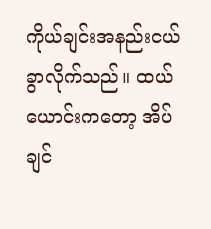ကိုယ်ချင်းအနည်းငယ်ခွာလိုက်သည်။ ထယ်ယောင်းကတော့ အိပ်ချင်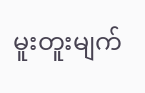မူးတူးမျက်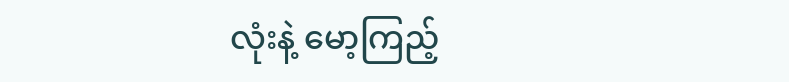လုံးနဲ့ မော့ကြည့်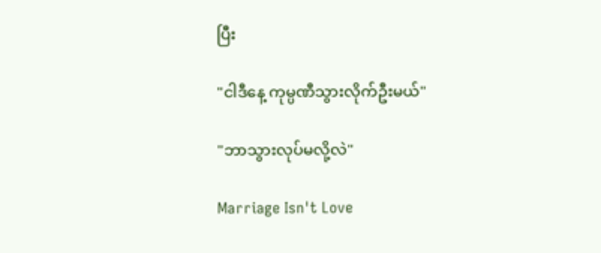ပြီး

"ငါဒီနေ့ ကုမ္ပဏီသွားလိုက်ဦးမယ်"

"ဘာသွားလုပ်မလို့လဲ"

Marriage Isn't Love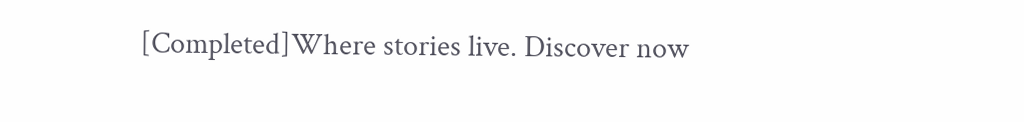[Completed]Where stories live. Discover now